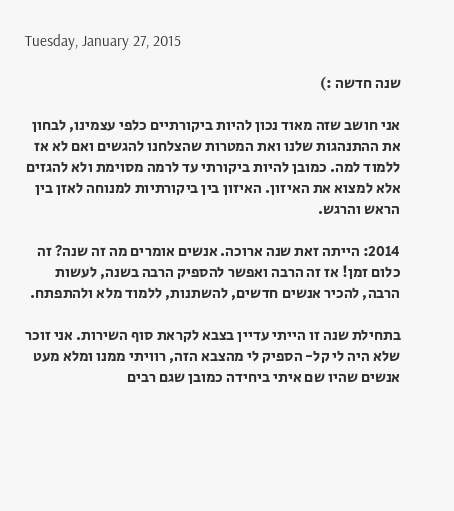Tuesday, January 27, 2015

שנה חדשה :)

אני חושב שזה מאוד נכון להיות ביקורתיים כלפי עצמינו, לבחון את ההתנהגות שלנו ואת המטרות שהצלחנו להגשים ואם לא אז ללמוד למה. כמובן להיות ביקורתי עד לרמה מסוימת ולא להגזים אלא למצוא את האיזון. האיזון בין ביקורתיות למנוחה לאזן בין הראש והרגש.

2014: הייתה זאת שנה ארוכה. אנשים אומרים מה זה שנה? זה כלום זמן! אז זה הרבה ואפשר להספיק הרבה בשנה, לעשות הרבה, להכיר אנשים חדשים, להשתנות, ללמוד מלא ולהתפתח.

בתחילת שנה זו הייתי עדיין בצבא לקראת סוף השירות. אני זוכר שלא היה לי קל- הספיק לי מהצבא הזה, רוויתי ממנו ומלא מעט אנשים שהיו שם איתי ביחידה כמובן שגם רבים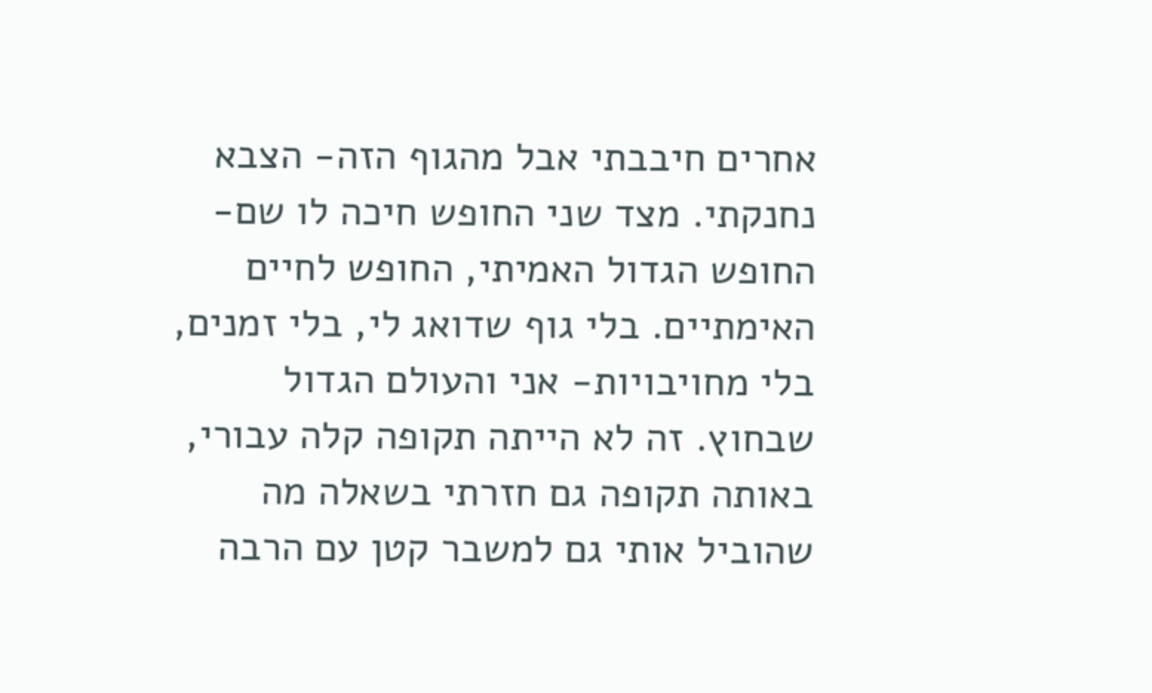אחרים חיבבתי אבל מהגוף הזה- הצבא נחנקתי. מצד שני החופש חיכה לו שם- החופש הגדול האמיתי, החופש לחיים האימתיים. בלי גוף שדואג לי, בלי זמנים, בלי מחויבויות- אני והעולם הגדול שבחוץ. זה לא הייתה תקופה קלה עבורי, באותה תקופה גם חזרתי בשאלה מה שהוביל אותי גם למשבר קטן עם הרבה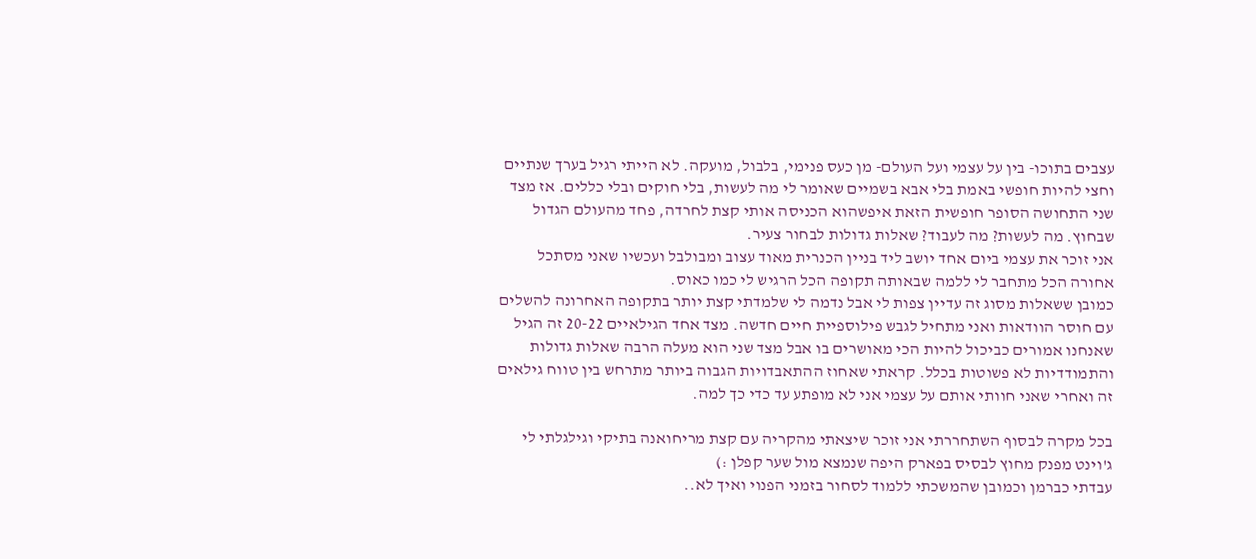עצבים בתוכו- בין על עצמי ועל העולם- מן כעס פנימי, בלבול, מועקה. לא הייתי רגיל בערך שנתיים וחצי להיות חופשי באמת בלי אבא בשמיים שאומר לי מה לעשות, בלי חוקים ובלי כללים. אז מצד שני התחושה הסופר חופשית הזאת איפשהוא הכניסה אותי קצת לחרדה, פחד מהעולם הגדול שבחוץ. מה לעשות? מה לעבוד? שאלות גדולות לבחור צעיר.
אני זוכר את עצמי ביום אחד יושב ליד בניין הכנרית מאוד עצוב ומבולבל ועכשיו שאני מסתכל אחורה הכל מתחבר לי ללמה שבאותה תקופה הכל הרגיש לי כמו כאוס.
כמובן ששאלות מסוג זה עדיין צפות לי אבל נדמה לי שלמדתי קצת יותר בתקופה האחרונה להשלים עם חוסר הוודאות ואני מתחיל לגבש פילוספיית חיים חדשה. מצד אחד הגילאיים 20-22 זה הגיל שאנחנו אמורים כביכול להיות הכי מאושרים בו אבל מצד שני הוא מעלה הרבה שאלות גדולות והתמודדיות לא פשוטות בכלל. קראתי שאחוז ההתאבדויות הגבוה ביותר מתרחש בין טווח גילאים זה ואחרי שאני חוותי אותם על עצמי אני לא מופתע עד כדי כך למה.

בכל מקרה לבסוף השתחררתי אני זוכר שיצאתי מהקריה עם קצת מריחואנה בתיקי וגילגלתי לי ג'וינט מפנק מחוץ לבסיס בפארק היפה שנמצא מול שער קפלן :)
עבדתי כברמן וכמובן שהמשכתי ללמוד לסחור בזמני הפנוי ואיך לא..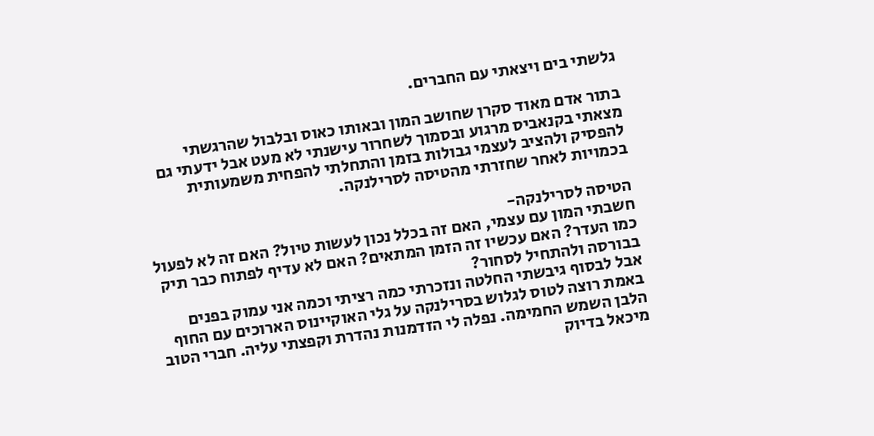גלשתי בים ויצאתי עם החברים.

בתור אדם מאוד סקרן שחושב המון ובאותו כאוס ובלבול שהרגשתי  מצאתי בקנאביס מרגוע ובסמוך לשחרור עישנתי לא מעט אבל ידעתי גם להפסיק ולהציב לעצמי גבולות בזמן והתחלתי להפחית משמעותית בכמויות לאחר שחזרתי מהטיסה לסרילנקה.

הטיסה לסרילנקה-
חשבתי המון עם עצמי, האם זה בכלל נכון לעשות טיול? האם זה לא לפעול כמו העדר? האם עכשיו זה הזמן המתאים? האם לא עדיף לפתוח כבר תיק בבורסה ולהתחיל לסחור?
אבל לבסוף גיבשתי החלטה ונזכרתי כמה רציתי וכמה אני עמוק בפנים באמת רוצה לטוס לגלוש בסרילנקה על גלי האוקיינוס הארוכים עם החוף הלבן השמש החמימה. נפלה לי הזדמנות נהדרת וקפצתי עליה. חברי הטוב מיכאל בדיוק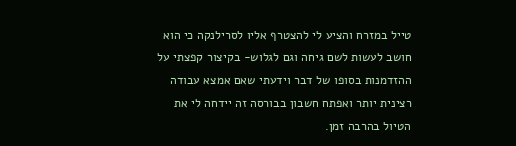טייל במזרח והציע לי להצטרף אליו לסרילנקה כי הוא חושב לעשות לשם גיחה וגם לגלוש- בקיצור קפצתי על ההזדמנות בסופו של דבר וידעתי שאם אמצא עבודה רצינית יותר ואפתח חשבון בבורסה זה יידחה לי את הטיול בהרבה זמן.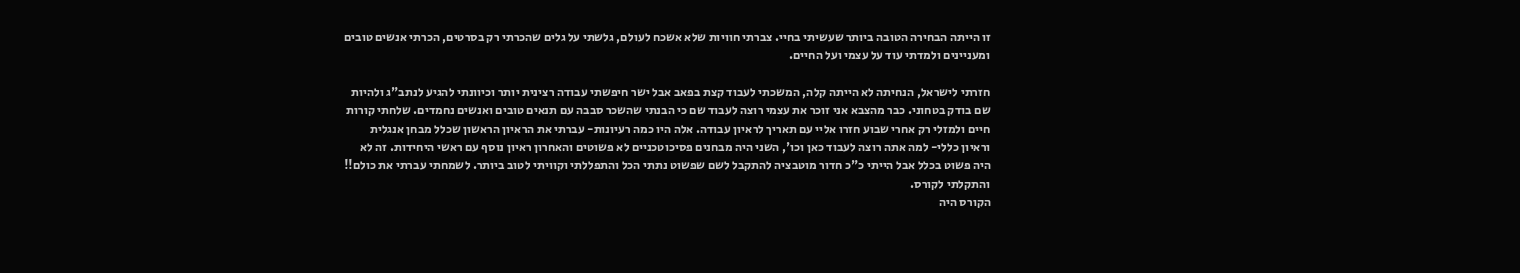זו הייתה הבחירה הטובה ביותר שעשיתי בחיי. צברתי חוויות שלא אשכח לעולם, גלשתי על גלים שהכרתי רק בסרטים, הכרתי אנשים טובים ומעניינים ולמדתי עוד על עצמי ועל החיים.

חזרתי לישראל, הנחיתה לא הייתה קלה, המשכתי לעבוד קצת בפאב אבל ישר חיפשתי עבודה רצינית יותר וכיוונתי להגיע לנתב"ג ולהיות שם בודק בטחוני. כבר מהצבא אני זוכר את עצמי רוצה לעבוד שם כי הבנתי שהשכר סבבה עם תנאים טובים ואנשים נחמדים. שלחתי קורות חיים ולמזלי רק אחרי שבוע חזרו אליי עם תאריך לראיון עבודה. אלה היו כמה רעיונות- עברתי את הראיון הראשון שכלל מבחן אנגלית וראיון כללי- למה אתה רוצה לעבוד כאן וכו', השני היה מבחנים פסיכוטכניים לא פשוטים והאחרון ראיון נוסף עם ראשי היחידות. זה לא היה פשוט בכלל אבל הייתי כ"כ חדור מוטבציה להתקבל לשם שפשוט נתתי הכל והתפללתי וקוויתי לטוב ביותר. לשמחתי עברתי את כולם!! והתקלתי לקורס.
הקורס היה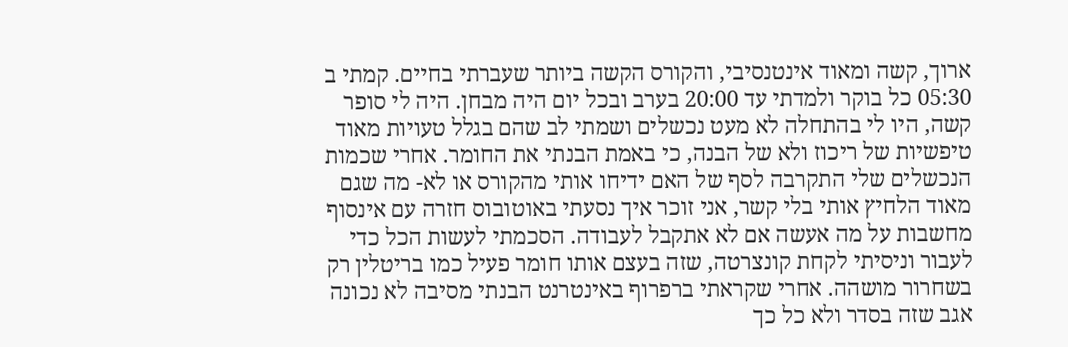ארוך, קשה ומאוד אינטנסיבי, והקורס הקשה ביותר שעברתי בחיים. קמתי ב 05:30 כל בוקר ולמדתי עד 20:00 בערב ובכל יום היה מבחן. היה לי סופר קשה, היו לי בהתחלה לא מעט נכשלים ושמתי לב שהם בגלל טעויות מאוד טיפשיות של ריכוז ולא של הבנה, כי באמת הבנתי את החומר. אחרי שכמות הנכשלים שלי התקרבה לסף של האם ידיחו אותי מהקורס או לא- מה שגם מאוד הלחיץ אותי בלי קשר, אני זוכר איך נסעתי באוטובוס חזרה עם אינסוף מחשבות על מה אעשה אם לא אתקבל לעבודה. הסכמתי לעשות הכל כדי לעבור וניסיתי לקחת קונצרטה, שזה בעצם אותו חומר פעיל כמו בריטלין רק בשחרור מושהה. אחרי שקראתי ברפרוף באינטרנט הבנתי מסיבה לא נכונה אגב שזה בסדר ולא כל כך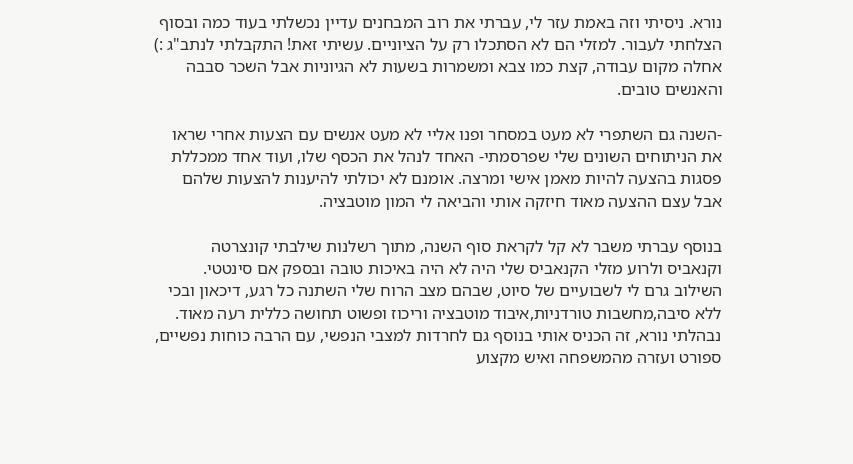נורא. ניסיתי וזה באמת עזר לי, עברתי את רוב המבחנים עדיין נכשלתי בעוד כמה ובסוף הצלחתי לעבור. למזלי הם לא הסתכלו רק על הציוניים. עשיתי זאת! התקבלתי לנתב"ג :)  אחלה מקום עבודה, קצת כמו צבא ומשמרות בשעות לא הגיוניות אבל השכר סבבה והאנשים טובים.

-השנה גם השתפרי לא מעט במסחר ופנו אליי לא מעט אנשים עם הצעות אחרי שראו את הניתוחים השונים שלי שפרסמתי- האחד לנהל את הכסף שלו, ועוד אחד ממכללת פסגות בהצעה להיות מאמן אישי ומרצה. אומנם לא יכולתי להיענות להצעות שלהם אבל עצם ההצעה מאוד חיזקה אותי והביאה לי המון מוטבציה.

בנוסף עברתי משבר לא קל לקראת סוף השנה, מתוך רשלנות שילבתי קונצרטה וקנאביס ולרוע מזלי הקנאביס שלי היה לא היה באיכות טובה ובספק אם סינטטי.
השילוב גרם לי לשבועיים של סיוט, שבהם מצב הרוח שלי השתנה כל רגע, דיכאון ובכי ללא סיבה,מחשבות טורדניות,איבוד מוטבציה וריכוז ופשוט תחושה כללית רעה מאוד. נבהלתי נורא, זה הכניס אותי בנוסף גם לחרדות למצבי הנפשי, עם הרבה כוחות נפשיים, ספורט ועזרה מהמשפחה ואיש מקצוע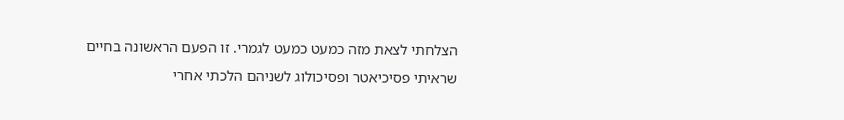הצלחתי לצאת מזה כמעט כמעט לגמרי. זו הפעם הראשונה בחיים שראיתי פסיכיאטר ופסיכולוג לשניהם הלכתי אחרי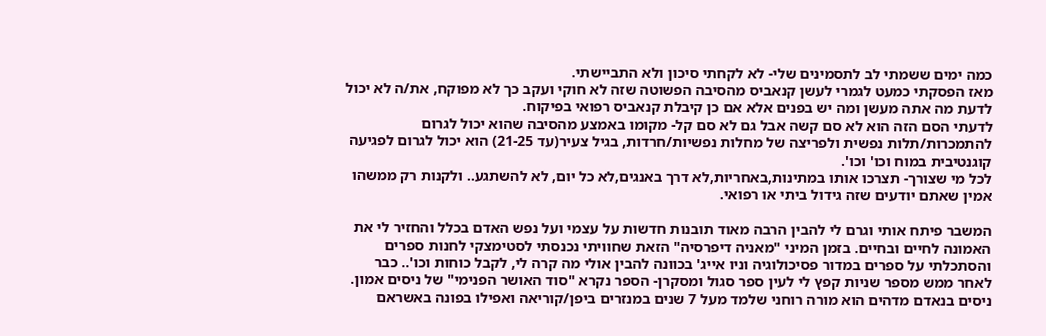כמה ימים ששמתי לב לתסמינים שלי- לא לקחתי סיכון ולא התביישתי.
מאז הפסקתי כמעט לגמרי לעשן קנאביס מהסיבה הפשוטה שזה לא חוקי ועקב כך לא מפוקח, את/ה לא יכול לדעת מה אתה מעשן ומה יש בפנים אלא אם כן קיבלת קנאביס רפואי בפיקוח.
לדעתי הסם הזה הוא לא סם קשה אבל גם לא סם קל- מקומו באמצע מהסיבה שהוא יכול לגרום להתמכרות/תלות נפשית ולפריצה של מחלות נפשיות/חרדות, בגיל צעיר(עד 21-25) הוא יכול לגרום לפגיעה קוגנטיבית במוח וכו' וכו'.
לכל מי שצורך- תצרכו אותו במתינות,באחריות,לא דרך באנגים,לא כל יום, לא להשתגע.. ולקנות רק ממשהו אמין שאתם יודעים שזה גידול ביתי או רפואי.

המשבר פיתח אותי וגרם לי להבין הרבה מאוד תובנות חדשות על עצמי ועל נפש האדם בכלל והחזיר לי את האמונה לחיים ובחיים. בזמן המיני "מאניה דיפרסיה" הזאת שחוויתי נכנסתי לסטימצקי לחנות ספרים והסתכלתי על ספרים במדור פסיכולוגיה וניו אייג' בכוונה להבין אולי מה קרה לי, לקבל כוחות וכו'.. כבר לאחר ממש מספר שניות קפץ לי לעין ספר סגול ומסקרן- הספר נקרא "סוד האושר הפנימי" של ניסים אמון.
ניסים בנאדם מדהים הוא מורה רוחני שלמד מעל 7 שנים במנזרים ביפן/קוריאה ואפילו בפונה באשראם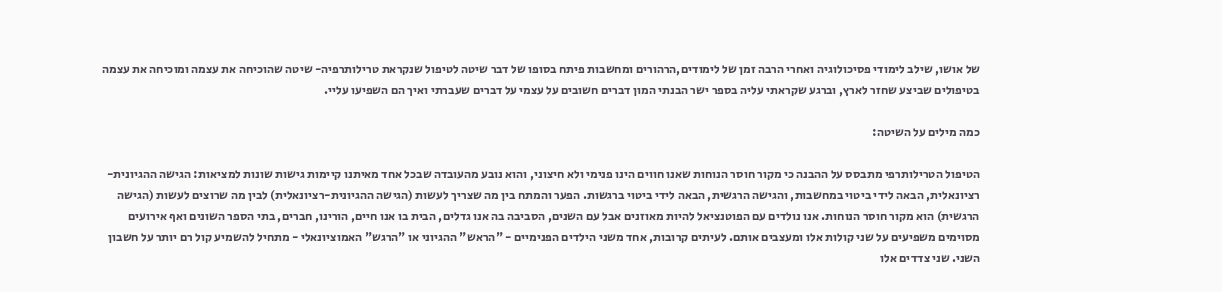של אושו, שילב לימודי פסיכולוגיה ואחרי הרבה זמן של לימודים,הרהורים ומחשבות פיתח בסופו של דבר שיטה לטיפול שנקראת טרילותרפיה- שיטה שהוכיחה את עצמה ומוכיחה את עצמה בטיפולים שביצע שחזר לארץ, וברגע שקראתי עליה בספר ישר הבנתי המון דברים חשובים על עצמי על דברים שעברתי ואיך הם השפיעו עליי.

כמה מילים על השיטה:

הטיפול הטרילותרפי מתבסס על ההבנה כי מקור חוסר הנוחות שאנו חווים הינו פנימי ולא חיצוני, והוא נובע מהעובדה שבכל אחד מאיתנו קיימות גישות שונות למציאות: הגישה ההגיונית-רציונאלית, הבאה לידי ביטוי במחשבות, והגישה הרגשית, הבאה לידי ביטוי ברגשות. הפער והמתח בין מה שצריך לעשות (הגישה ההגיונית-רציונאלית) לבין מה שרוצים לעשות (הגישה הרגשית) הוא מקור חוסר הנוחות. אנו נולדים עם הפוטנציאל להיות מאוזנים אבל עם השנים, הסביבה בה אנו גדלים, הבית בו אנו חיים, הורינו, חברים, בתי הספר השונים ואף אירועים מסוימים משפיעים על שני קולות אלו ומעצבים אותם. לעיתים קרובות, אחד משני הילדים הפנימיים - "הראש" ההגיוני או "הרגש" האמוציונאלי - מתחיל להשמיע קול רם יותר על חשבון השני. שני צדדים אלו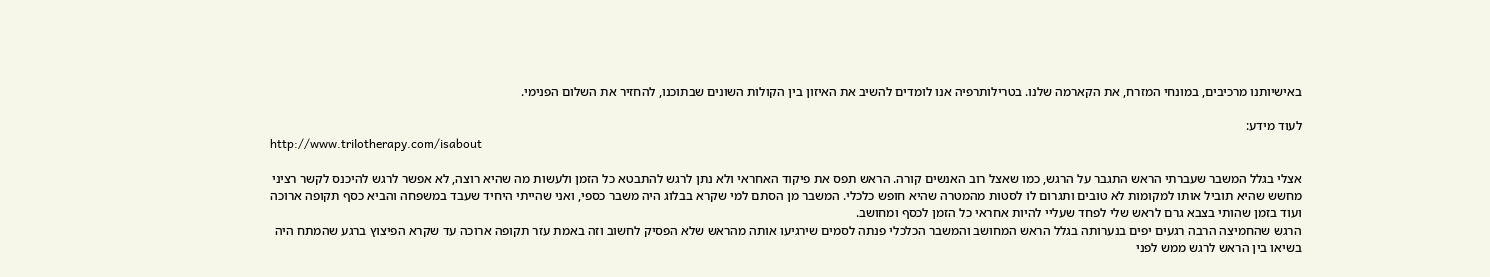באישיותנו מרכיבים, במונחי המזרח, את הקארמה שלנו. בטרילותרפיה אנו לומדים להשיב את האיזון בין הקולות השונים שבתוכנו, להחזיר את השלום הפנימי.

לעוד מידע:
http://www.trilotherapy.com/isabout

אצלי בגלל המשבר שעברתי הראש התגבר על הרגש, כמו שאצל רוב האנשים קורה. הראש תפס את פיקוד האחראי ולא נתן לרגש להתבטא כל הזמן ולעשות מה שהיא רוצה, לא אפשר לרגש להיכנס לקשר רציני מחשש שהיא תוביל אותו למקומות לא טובים ותגרום לו לסטות מהמטרה שהיא חופש כלכלי. המשבר מן הסתם למי שקרא בבלוג היה משבר כספי, ואני שהייתי היחיד שעבד במשפחה והביא כסף תקופה ארוכה ועוד בזמן שהותי בצבא גרם לראש שלי לפחד שעליי להיות אחראי כל הזמן לכסף ומחושב.
הרגש שהחמיצה הרבה רגעים יפים בנערותה בגלל הראש המחושב והמשבר הכלכלי פנתה לסמים שירגיעו אותה מהראש שלא הפסיק לחשוב וזה באמת עזר תקופה ארוכה עד שקרא הפיצוץ ברגע שהמתח היה בשיאו בין הראש לרגש ממש לפני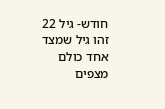חודש- גיל 22 זהו גיל שמצד אחד כולם מצפים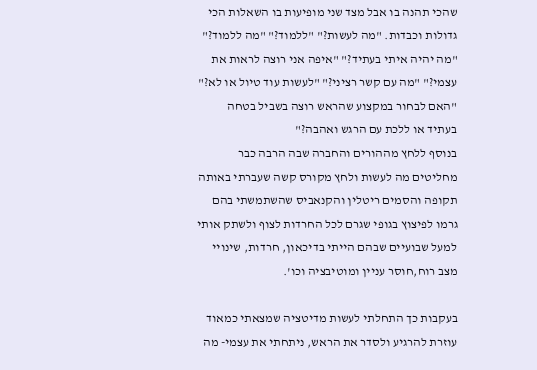שהכי תהנה בו אבל מצד שני מופיעות בו השאלות הכי גדולות וכבדות. "מה לעשות?" "ללמוד?" "מה ללמוד?" "מה יהיה איתי בעתיד?" "איפה אני רוצה לראות את עצמי?" "מה עם קשר רציני?" "לעשות עוד טיול או לא?" "האם לבחור במקצוע שהראש רוצה בשביל בטחה בעתיד או ללכת עם הרגש ואהבה?"
בנוסף ללחץ מההורים והחברה שבה הרבה כבר מחליטים מה לעשות ולחץ מקורס קשה שעברתי באותה תקופה והסמים ריטלין והקנאביס שהשתמשתי בהם גרמו לפיצוץ בגופי שגרם לכל החרדות לצוף ולשתק אותי למעל שבועיים שבהם הייתי בדיכאון, חרדות, שינויי מצב רוח,חוסר עניין ומוטיבציה וכו'.

בעקבות כך התחלתי לעשות מדיטציה שמצאתי כמאוד עוזרת להרגיע ולסדר את הראש, ניתחתי את עצמי- מה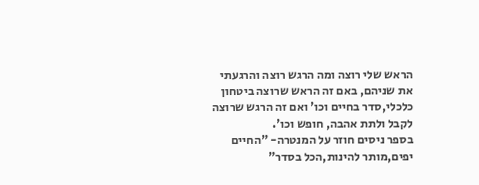הראש שלי רוצה ומה הרגש רוצה והרגעתי את שניהם, באם זה הראש שרוצה ביטחון כלכלי,סדר בחיים וכו' ואם זה הרגש שרוצה לקבל ולתת אהבה, חופש וכו'.
בספר ניסים חוזר על המנטרה- "החיים יפים,מותר להינות,הכל בסדר"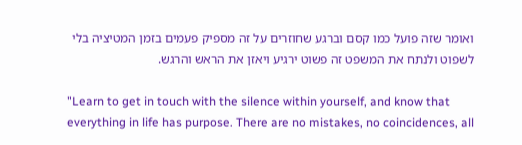ואומר שזה פועל כמו קסם וברגע שחוזרים על זה מספיק פעמים בזמן המטיציה בלי לשפוט ולנתח את המשפט זה פשוט ירגיע ויאזן את הראש והרגש.

"Learn to get in touch with the silence within yourself, and know that everything in life has purpose. There are no mistakes, no coincidences, all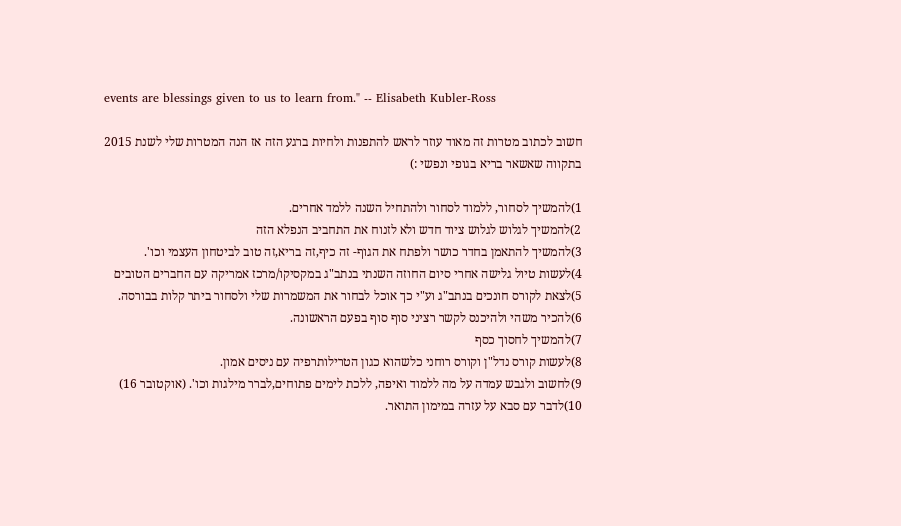events are blessings given to us to learn from." -- Elisabeth Kubler-Ross

חשוב לכתוב מטרות זה מאוד עוזר לראש להתפנות ולחיות ברגע הזה אז הנה המטרות שלי לשנת 2015 בתקווה שאשאר בריא בגופי ונפשי :)

1)להמשיך לסחור, ללמוד לסחור ולהתחיל השנה ללמד אחרים.
2)להמשיך לגלוש לגלוש ציוד חדש ולא לזנוח את התחביב הנפלא הזה
3)להמשיך להתאמן בחדר כושר ולפתח את הגוף- זה כיף,זה בריא,זה טוב לביטחון העצמי וכו'.
4)לעשות טיול גלישה אחרי סיום החוזה השנתי בנתב"ג במקסיקו/מרכז אמריקה עם החברים הטובים
5)לצאת לקורס חונכים בנתב"ג וע"י כך אוכל לבחור את המשמרות שלי ולסחור ביתר קלות בבורסה.
6)להכיר משהי ולהיכנס לקשר רציני סוף סוף בפעם הראשונה.
7)להמשיך לחסוך כסף
8)לעשות קורס נדל"ן וקורס רוחני כלשהוא כגון הטרילותרפיה עם ניסים אמון.
9)לחשוב ולגבש עמדה על מה ללמוד ואיפה, ללכת לימים פתוחים,לברר מילגות וכו'. (אוקטובר 16)
10)לדבר עם סבא על עזרה במימון התואר.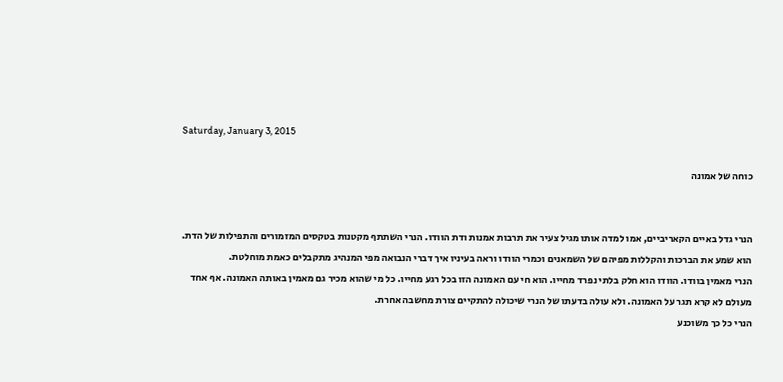Saturday, January 3, 2015

כוחה של אמונה


הנרי גדל באיים הקאריביים, אמו למדה אותו מגיל צעיר את תרבות אמנות ודת הוודו. הנרי השתתף מקטנות בטקסים המזמורים והתפילות של הדת. הוא שמע את הברכות והקללות מפיהם של השמאנים וכמרי הוודו וראה בעיניו איך דברי הנבואה מפי המנהיג מתקבלים כאמת מוחלטת.
הנרי מאמין בוודו. הוודו הוא חלק בלתי נפרד מחייו. הוא חי עם האמונה הזו בכל רגע מחייו. כל מי שהוא מכיר גם מאמין באותה האמונה. אף אחד מעולם לא קרא תגר על האמונה. ולא עולה בדעתו של הנרי שיכולה להתקיים צורת מחשבה אחרת.
הנרי כל כך משוכנע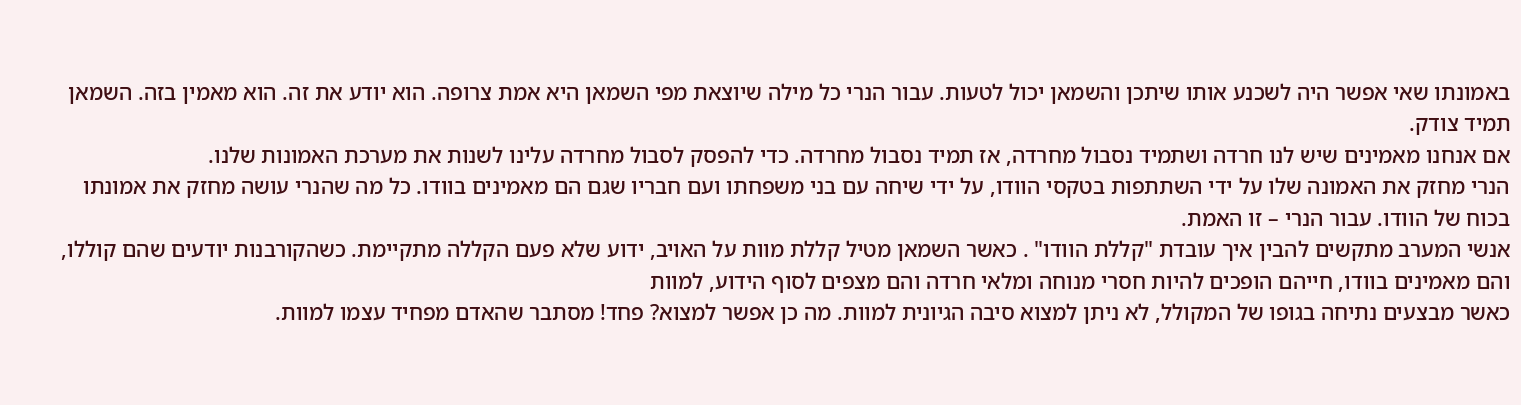באמונתו שאי אפשר היה לשכנע אותו שיתכן והשמאן יכול לטעות. עבור הנרי כל מילה שיוצאת מפי השמאן היא אמת צרופה. הוא יודע את זה. הוא מאמין בזה. השמאן תמיד צודק.
אם אנחנו מאמינים שיש לנו חרדה ושתמיד נסבול מחרדה, אז תמיד נסבול מחרדה. כדי להפסק לסבול מחרדה עלינו לשנות את מערכת האמונות שלנו.
הנרי מחזק את האמונה שלו על ידי השתתפות בטקסי הוודו, על ידי שיחה עם בני משפחתו ועם חבריו שגם הם מאמינים בוודו. כל מה שהנרי עושה מחזק את אמונתו בכוח של הוודו. עבור הנרי – זו האמת.
אנשי המערב מתקשים להבין איך עובדת "קללת הוודו" . כאשר השמאן מטיל קללת מוות על האויב, ידוע שלא פעם הקללה מתקיימת. כשהקורבנות יודעים שהם קוללו, והם מאמינים בוודו, חייהם הופכים להיות חסרי מנוחה ומלאי חרדה והם מצפים לסוף הידוע, למוות
כאשר מבצעים נתיחה בגופו של המקולל, לא ניתן למצוא סיבה הגיונית למוות. מה כן אפשר למצוא? פחד! מסתבר שהאדם מפחיד עצמו למוות.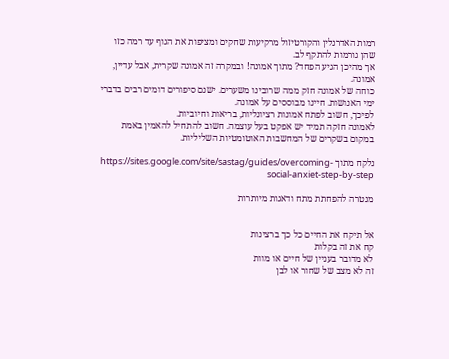רמות האדרנלין והקורטיזול מרקיעות שחקים ומציפות את הגוף עד רמה כזו שהן גורמות להתקף לב.
אך מהיכן הגיע הפחד? מתוך אמונה! ובמקרה זה אמונה שקרית, אבל עדיין, אמונה.
כוחה של אמונה חזק ממה שרובינו משערים. ישנם סיפורים דומים רבים בדברי ימי האנושות. חיינו מבוססים על אמונה.
לפיכך, חשוב לפתח אמונות רציונליות, בריאות וחיוביות.
לאמונה חזקה תמיד יש אפקט בעל עוצמה. חשוב להתחיל להאמין באמת במקום בשקרים של המחשבות האוטומטיות השליליות.

נלקח מתוך https://sites.google.com/site/sastag/guides/overcoming-social-anxiet-step-by-step

מנטרה להפחתת מתח ודאגות מיותרות


אל תיקח את החיים כל כך ברצינות
קח את זה בקלות
לא מדובר בעניין של חיים או מוות
זה לא מצב של שחור או לבן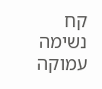קח נשימה עמוקה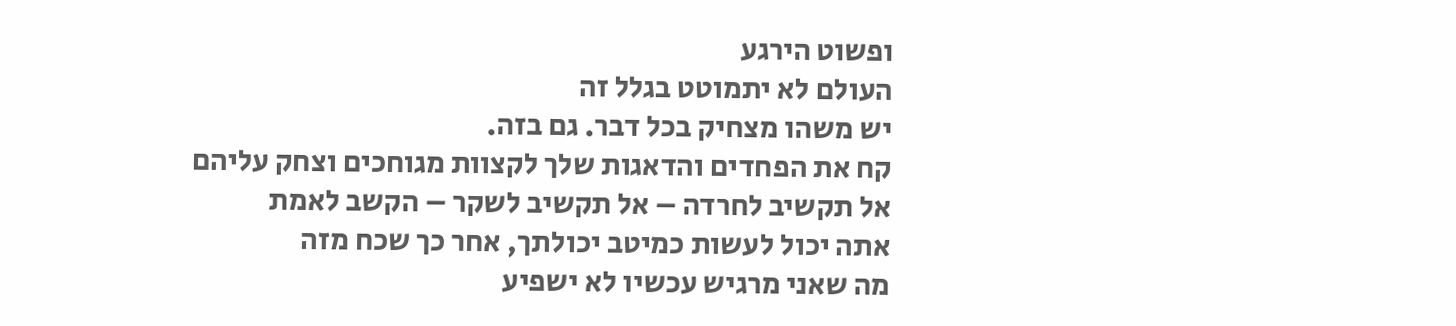ופשוט הירגע
העולם לא יתמוטט בגלל זה
יש משהו מצחיק בכל דבר. גם בזה.
קח את הפחדים והדאגות שלך לקצוות מגוחכים וצחק עליהם
אל תקשיב לחרדה – אל תקשיב לשקר – הקשב לאמת
אתה יכול לעשות כמיטב יכולתך, אחר כך שכח מזה
מה שאני מרגיש עכשיו לא ישפיע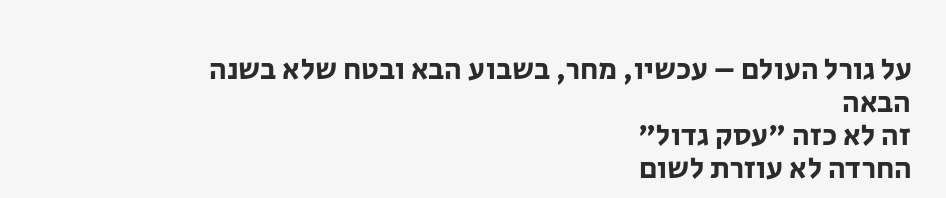על גורל העולם – עכשיו, מחר, בשבוע הבא ובטח שלא בשנה הבאה
זה לא כזה "עסק גדול"
החרדה לא עוזרת לשום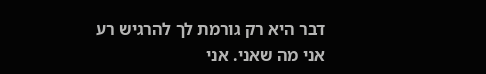דבר היא רק גורמת לך להרגיש רע
אני מה שאני. אני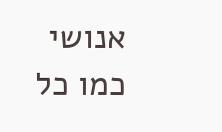אנושי כמו כל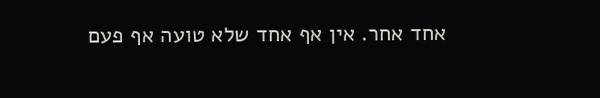אחד אחר. אין אף אחד שלא טועה אף פעם